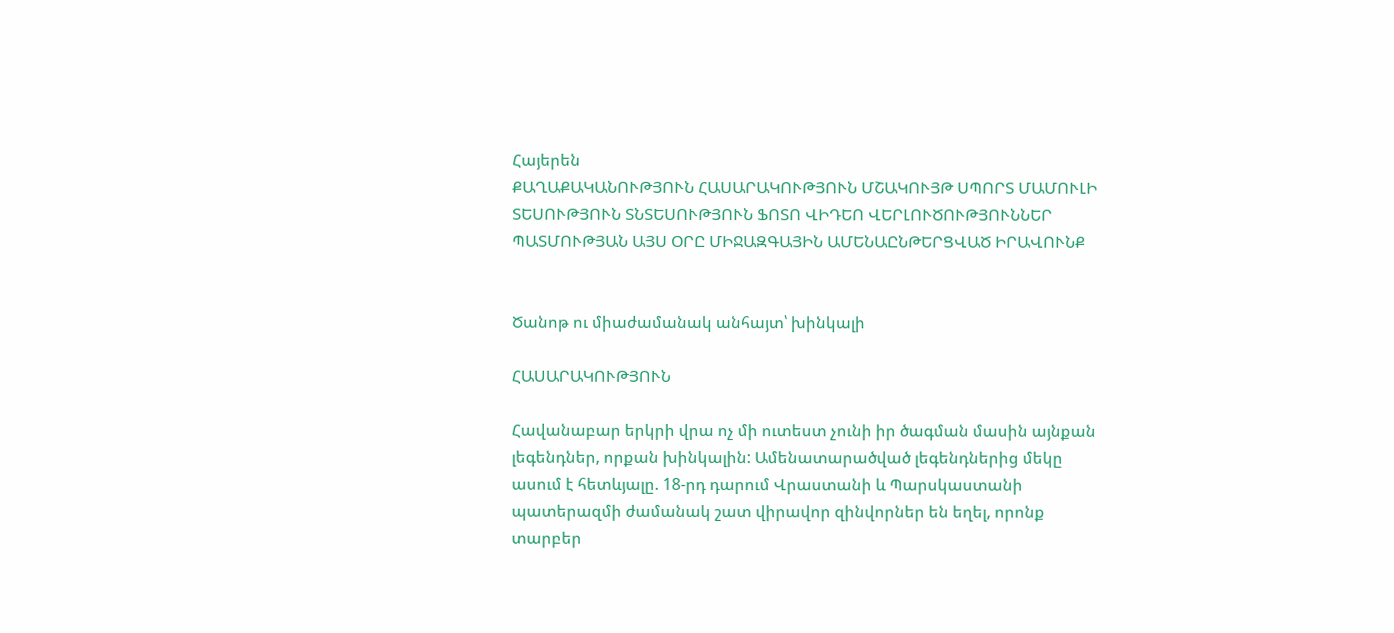Հայերեն
ՔԱՂԱՔԱԿԱՆՈՒԹՅՈՒՆ ՀԱՍԱՐԱԿՈՒԹՅՈՒՆ ՄՇԱԿՈՒՅԹ ՍՊՈՐՏ ՄԱՄՈՒԼԻ ՏԵՍՈՒԹՅՈՒՆ ՏՆՏԵՍՈՒԹՅՈՒՆ ՖՈՏՈ ՎԻԴԵՈ ՎԵՐԼՈՒԾՈՒԹՅՈՒՆՆԵՐ ՊԱՏՄՈՒԹՅԱՆ ԱՅՍ ՕՐԸ ՄԻՋԱԶԳԱՅԻՆ ԱՄԵՆԱԸՆԹԵՐՑՎԱԾ ԻՐԱՎՈՒՆՔ


Ծանոթ ու միաժամանակ անհայտ՝ խինկալի

ՀԱՍԱՐԱԿՈՒԹՅՈՒՆ

Հավանաբար երկրի վրա ոչ մի ուտեստ չունի իր ծագման մասին այնքան լեգենդներ, որքան խինկալին: Ամենատարածված լեգենդներից մեկը ասում է հետևյալը. 18-րդ դարում Վրաստանի և Պարսկաստանի պատերազմի ժամանակ շատ վիրավոր զինվորներ են եղել, որոնք տարբեր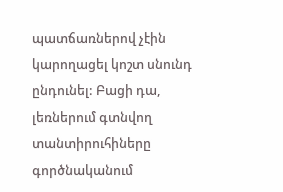պատճառներով չէին կարողացել կոշտ սնունդ ընդունել: Բացի դա, լեռներում գտնվող տանտիրուհիները գործնականում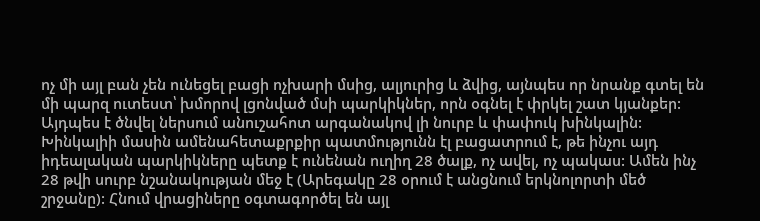ոչ մի այլ բան չեն ունեցել բացի ոչխարի մսից, ալյուրից և ձվից, այնպես որ նրանք գտել են մի պարզ ուտեստ՝ խմորով լցոնված մսի պարկիկներ, որն օգնել է փրկել շատ կյանքեր: Այդպես է ծնվել ներսում անուշահոտ արգանակով լի նուրբ և փափուկ խինկալին: Խինկալիի մասին ամենահետաքրքիր պատմությունն էլ բացատրում է, թե ինչու այդ իդեալական պարկիկները պետք է ունենան ուղիղ 28 ծալք, ոչ ավել, ոչ պակաս: Ամեն ինչ 28 թվի սուրբ նշանակության մեջ է (Արեգակը 28 օրում է անցնում երկնոլորտի մեծ շրջանը): Հնում վրացիները օգտագործել են այլ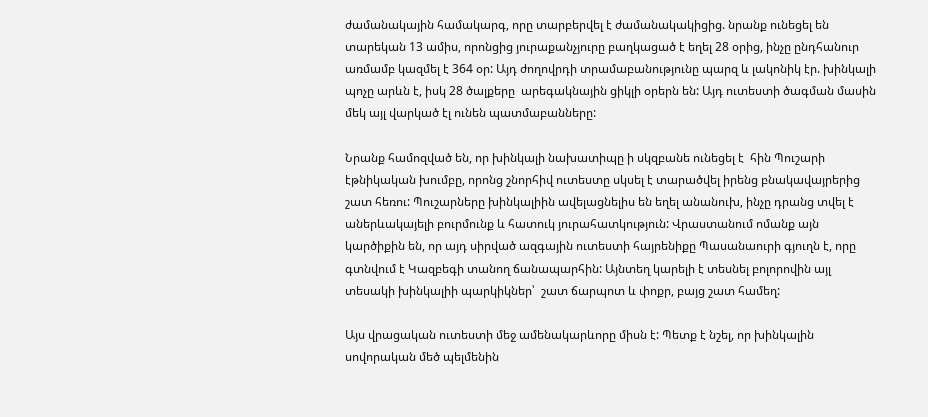ժամանակային համակարգ, որը տարբերվել է ժամանակակիցից. նրանք ունեցել են տարեկան 13 ամիս, որոնցից յուրաքանչյուրը բաղկացած է եղել 28 օրից, ինչը ընդհանուր առմամբ կազմել է 364 օր: Այդ ժողովրդի տրամաբանությունը պարզ և լակոնիկ էր. խինկալի պոչը արևն է, իսկ 28 ծալքերը  արեգակնային ցիկլի օրերն են: Այդ ուտեստի ծագման մասին մեկ այլ վարկած էլ ունեն պատմաբանները:

Նրանք համոզված են, որ խինկալի նախատիպը ի սկզբանե ունեցել է  հին Պուշարի էթնիկական խումբը, որոնց շնորհիվ ուտեստը սկսել է տարածվել իրենց բնակավայրերից շատ հեռու: Պուշարները խինկալիին ավելացնելիս են եղել անանուխ, ինչը դրանց տվել է աներևակայելի բուրմունք և հատուկ յուրահատկություն: Վրաստանում ոմանք այն կարծիքին են, որ այդ սիրված ազգային ուտեստի հայրենիքը Պասանաուրի գյուղն է, որը գտնվում է Կազբեգի տանող ճանապարհին: Այնտեղ կարելի է տեսնել բոլորովին այլ տեսակի խինկալիի պարկիկներ՝  շատ ճարպոտ և փոքր, բայց շատ համեղ:

Այս վրացական ուտեստի մեջ ամենակարևորը միսն է: Պետք է նշել, որ խինկալին սովորական մեծ պելմենին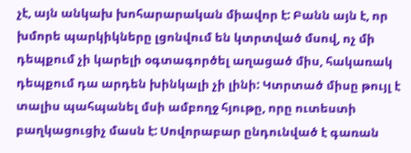չէ, այն անկախ խոհարարական միավոր է: Բանն այն է, որ խմորե պարկիկները լցոնվում են կտրտված մսով, ոչ մի դեպքում չի կարելի օգտագործել աղացած միս, հակառակ դեպքում դա արդեն խինկալի չի լինի: Կտրտած միսը թույլ է տալիս պահպանել մսի ամբողջ հյութը, որը ուտեստի բաղկացուցիչ մասն է: Սովորաբար ընդունված է գառան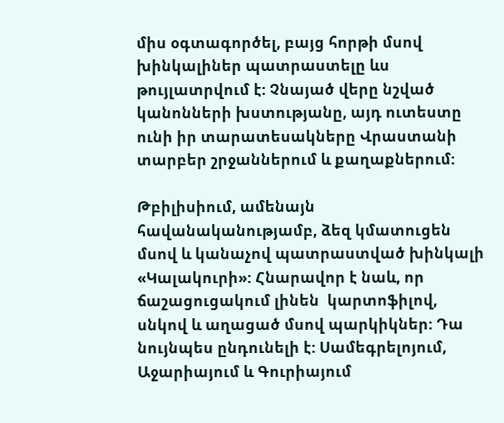միս օգտագործել, բայց հորթի մսով  խինկալիներ պատրաստելը ևս թույլատրվում է: Չնայած վերը նշված կանոնների խստությանը, այդ ուտեստը ունի իր տարատեսակները Վրաստանի տարբեր շրջաններում և քաղաքներում:

Թբիլիսիում, ամենայն հավանականությամբ, ձեզ կմատուցեն մսով և կանաչով պատրաստված խինկալի «Կալակուրի»: Հնարավոր է նաև, որ ճաշացուցակում լինեն  կարտոֆիլով, սնկով և աղացած մսով պարկիկներ: Դա նույնպես ընդունելի է: Սամեգրելոյում, Աջարիայում և Գուրիայում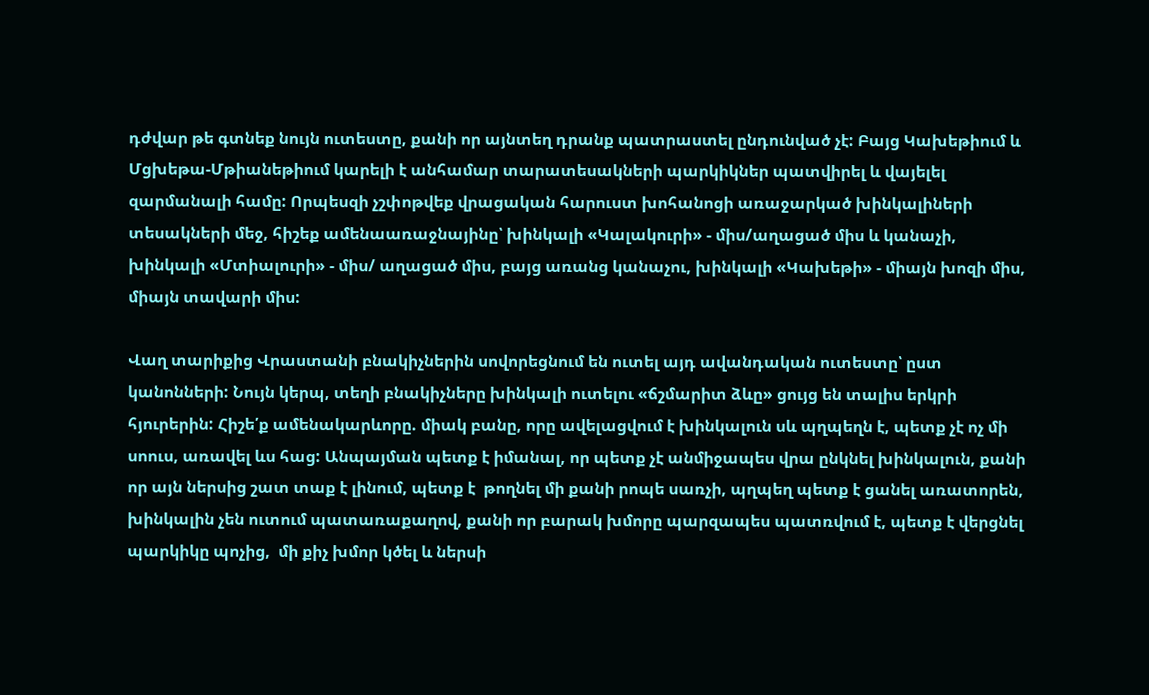դժվար թե գտնեք նույն ուտեստը, քանի որ այնտեղ դրանք պատրաստել ընդունված չէ: Բայց Կախեթիում և Մցխեթա-Մթիանեթիում կարելի է անհամար տարատեսակների պարկիկներ պատվիրել և վայելել զարմանալի համը: Որպեսզի չշփոթվեք վրացական հարուստ խոհանոցի առաջարկած խինկալիների տեսակների մեջ, հիշեք ամենաառաջնայինը՝ խինկալի «Կալակուրի» - միս/աղացած միս և կանաչի, խինկալի «Մտիալուրի» - միս/ աղացած միս, բայց առանց կանաչու, խինկալի «Կախեթի» - միայն խոզի միս, միայն տավարի միս:

Վաղ տարիքից Վրաստանի բնակիչներին սովորեցնում են ուտել այդ ավանդական ուտեստը՝ ըստ կանոնների: Նույն կերպ, տեղի բնակիչները խինկալի ուտելու «ճշմարիտ ձևը» ցույց են տալիս երկրի հյուրերին: Հիշե՛ք ամենակարևորը. միակ բանը, որը ավելացվում է խինկալուն սև պղպեղն է, պետք չէ ոչ մի սոուս, առավել ևս հաց: Անպայման պետք է իմանալ, որ պետք չէ անմիջապես վրա ընկնել խինկալուն, քանի որ այն ներսից շատ տաք է լինում, պետք է  թողնել մի քանի րոպե սառչի, պղպեղ պետք է ցանել առատորեն,  խինկալին չեն ուտում պատառաքաղով, քանի որ բարակ խմորը պարզապես պատռվում է, պետք է վերցնել պարկիկը պոչից,  մի քիչ խմոր կծել և ներսի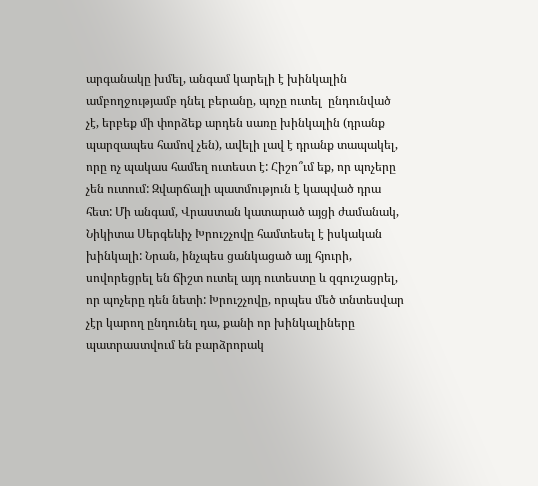արգանակը խմել, անգամ կարելի է խինկալին ամբողջությամբ դնել բերանը, պոչը ուտել  ընդունված չէ, երբեք մի փորձեք արդեն սառը խինկալին (դրանք պարզապես համով չեն), ավելի լավ է դրանք տապակել, որը ոչ պակաս համեղ ուտեստ է: Հիշո՞ւմ եք, որ պոչերը չեն ուտում: Զվարճալի պատմություն է կապված դրա հետ: Մի անգամ, Վրաստան կատարած այցի ժամանակ, Նիկիտա Սերգեևիչ Խրուշչովը համտեսել է իսկական խինկալի: Նրան, ինչպես ցանկացած այլ հյուրի, սովորեցրել են ճիշտ ուտել այդ ուտեստը և զգուշացրել, որ պոչերը դեն նետի: Խրուշչովը, որպես մեծ տնտեսվար չէր կարող ընդունել դա, քանի որ խինկալիները պատրաստվում են բարձրորակ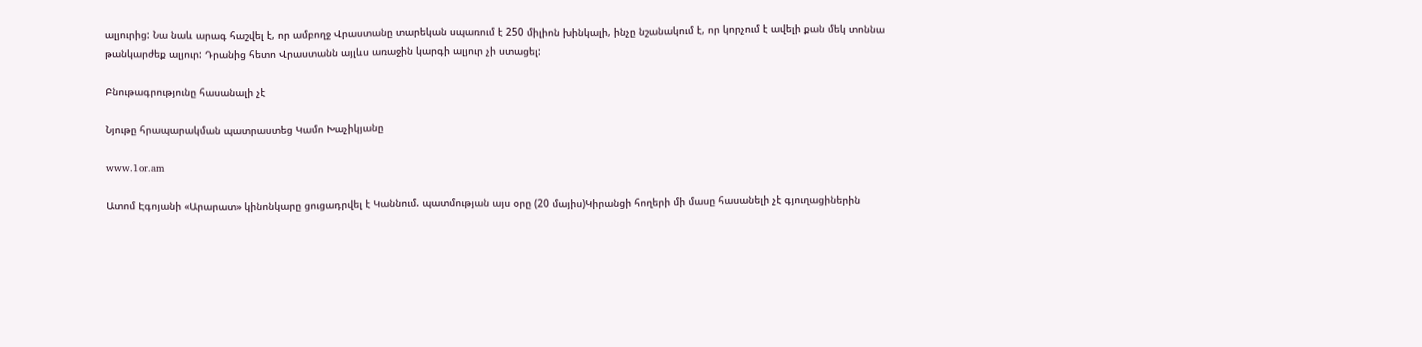ալյուրից: Նա նաև արագ հաշվել է, որ ամբողջ Վրաստանը տարեկան սպառում է 250 միլիոն խինկալի, ինչը նշանակում է, որ կորչում է ավելի քան մեկ տոննա թանկարժեք ալյուր: Դրանից հետո Վրաստանն այլևս առաջին կարգի ալյուր չի ստացել:

Բնութագրությունը հասանալի չէ

Նյութը հրապարակման պատրաստեց Կամո Խաչիկյանը

www.1or.am

Ատոմ Էգոյանի «Արարատ» կինոնկարը ցուցադրվել է Կաննում. պատմության այս օրը (20 մայիս)Կիրանցի հողերի մի մասը հասանելի չէ գյուղացիներին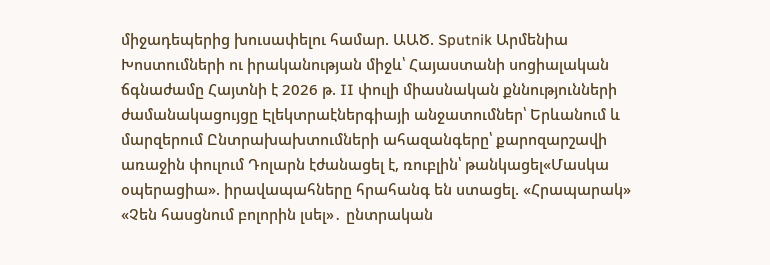միջադեպերից խուսափելու համար. ԱԱԾ. Sputnik Արմենիա Խոստումների ու իրականության միջև՝ Հայաստանի սոցիալական ճգնաժամը Հայտնի է 2026 թ. II փուլի միասնական քննությունների ժամանակացույցը Էլեկտրաէներգիայի անջատումներ՝ Երևանում և մարզերում Ընտրախախտումների ահազանգերը՝ քարոզարշավի առաջին փուլում Դոլարն էժանացել է, ռուբլին՝ թանկացել«Մասկա օպերացիա». իրավապահները հրահանգ են ստացել. «Հրապարակ» «Չեն հասցնում բոլորին լսել»․ ընտրական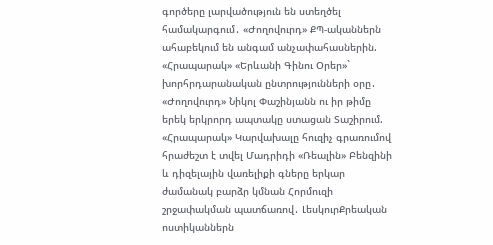գործերը լարվածություն են ստեղծել համակարգում․ «Ժողովուրդ» ՔՊ-ականներն ահաբեկում են անգամ անչափահասներին. «Հրապարակ» «Երևանի Գինու Օրեր»` խորհրդարանական ընտրությունների օրը․ «Ժողովուրդ» Նիկոլ Փաշինյանն ու իր թիմը երեկ երկրորդ ապտակը ստացան Տաշիրում. «Հրապարակ» Կարվախալը հուզիչ գրառումով հրաժեշտ է տվել Մադրիդի «Ռեալին» Բենզինի և դիզելային վառելիքի գները երկար ժամանակ բարձր կմնան Հորմուզի շրջափակման պատճառով․ ԼեսկուրՔրեական ոստիկաններն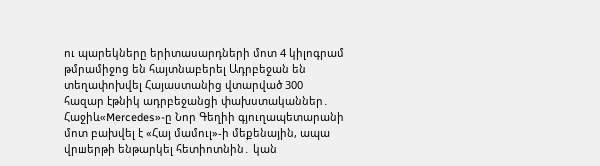ու պարեկները երիտասարդների մոտ 4 կիլոգրամ թմրամիջոց են հայտնաբերել Ադրբեջան են տեղափոխվել Հայաստանից վտարված 300 հազար էթնիկ ադրբեջանցի փախստականներ․ Հաջիև«Mercedes»-ը Նոր Գեղիի գյուղապետարանի մոտ բախվել է «Հայ մամուլ»-ի մեքենային, ապա վրшերթի ենթարկել հետիոտնին․ կան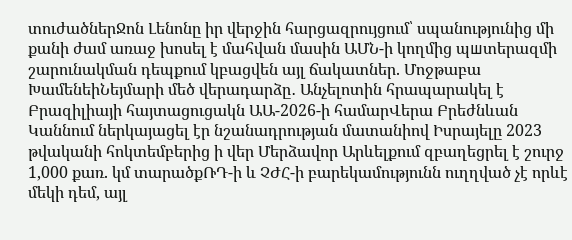տուժածներՋոն Լենոնը իր վերջին հարցազրույցում՝ սպանությունից մի քանի ժամ առաջ խոսել է մահվան մասին ԱՄՆ-ի կողմից պшտերազմի շարունակման դեպքում կբացվեն այլ ճակատներ. Մոջթաբա ԽամենեիՆեյմարի մեծ վերադարձը․ Անչելոտին հրապարակել է Բրազիլիայի հայտացուցակն ԱԱ-2026-ի համարՎերա Բրեժնևան Կաննում ներկայացել էր նշանադրության մատանիով Իսրայելը 2023 թվականի հոկտեմբերից ի վեր Մերձավոր Արևելքում զբաղեցրել է շուրջ 1,000 քառ. կմ տարածքՌԴ-ի և ՉԺՀ-ի բարեկամությունն ուղղված չէ որևէ մեկի դեմ, այլ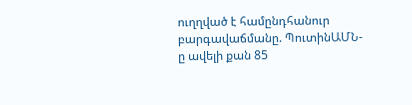ուղղված է համընդհանուր բարգավաճմանը. ՊուտինԱՄՆ-ը ավելի քան 85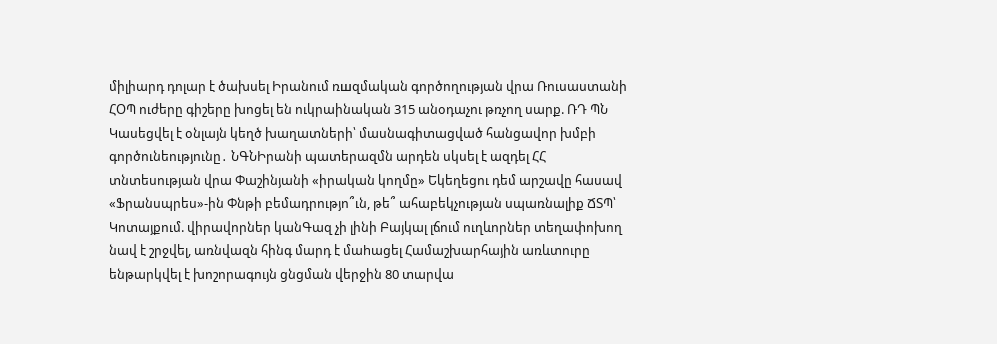միլիարդ դոլար է ծախսել Իրանում ռшզմական գործողության վրա Ռուսաստանի ՀՕՊ ուժերը գիշերը խոցել են ուկրաինական 315 անօդաչու թռչող սարք. ՌԴ ՊՆ Կասեցվել է օնլայն կեղծ խաղատների՝ մասնագիտացված հանցավոր խմբի գործունեությունը․ ՆԳՆԻրանի պատերազմն արդեն սկսել է ազդել ՀՀ տնտեսության վրա Փաշինյանի «իրական կողմը» Եկեղեցու դեմ արշավը հասավ «Ֆրանսպրես»-ին Փնթի բեմադրությո՞ւն, թե՞ ահաբեկչության սպառնալիք ՃՏՊ՝ Կոտայքում. վիրավորներ կանԳազ չի լինի Բայկալ լճում ուղևորներ տեղափոխող նավ է շրջվել, առնվազն հինգ մարդ է մաhացել Համաշխարհային առևտուրը ենթարկվել է խոշորագույն ցնցման վերջին 80 տարվա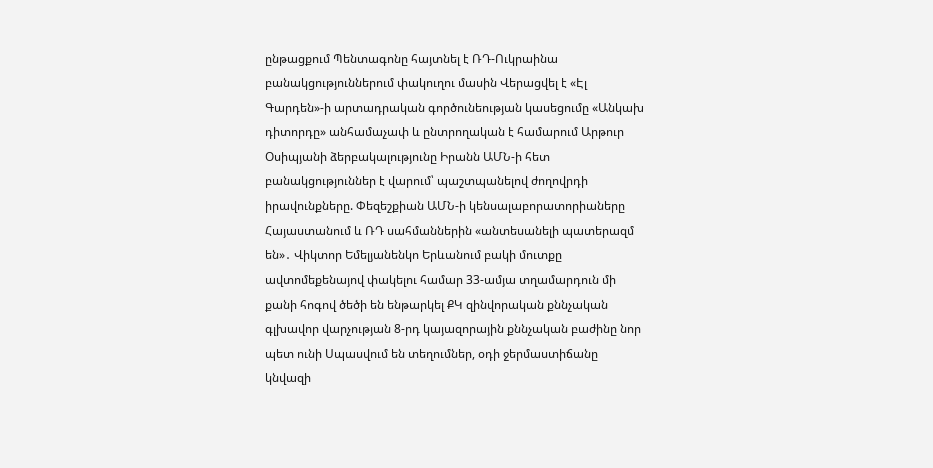ընթացքում Պենտագոնը հայտնել է ՌԴ-Ուկրաինա բանակցություններում փակուղու մասին Վերացվել է «Էլ Գարդեն»-ի արտադրական գործունեության կասեցումը «Անկախ դիտորդը» անհամաչափ և ընտրողական է համարում Արթուր Օսիպյանի ձերբակալությունը Իրանն ԱՄՆ-ի հետ բանակցություններ է վարում՝ պաշտպանելով ժողովրդի իրավունքները. Փեզեշքիան ԱՄՆ-ի կենսալաբորատորիաները Հայաստանում և ՌԴ սահմաններին «անտեսանելի պատերազմ են»․ Վիկտոր Եմելյանենկո Երևանում բակի մուտքը ավտոմեքենայով փակելու համար 33-ամյա տղամարդուն մի քանի հոգով ծեծի են ենթարկել ՔԿ զինվորական քննչական գլխավոր վարչության 8-րդ կայազորային քննչական բաժինը նոր պետ ունի Սպասվում են տեղումներ, օդի ջերմաստիճանը կնվազի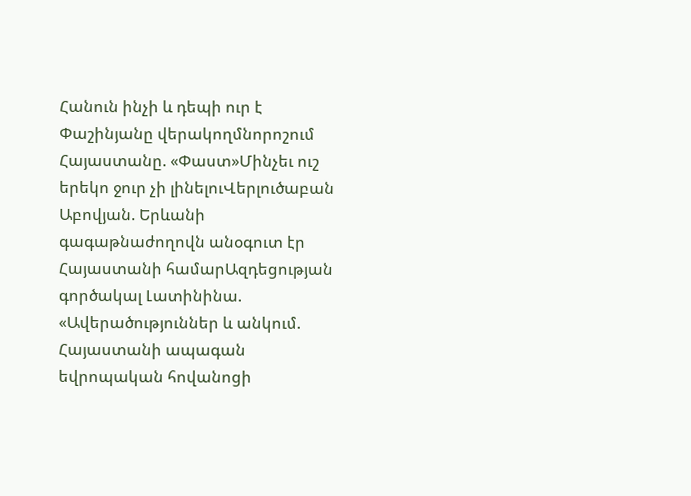Հանուն ինչի և դեպի ուր է Փաշինյանը վերակողմնորոշում Հայաստանը. «Փաստ»Մինչեւ ուշ երեկո ջուր չի լինելուՎերլուծաբան Աբովյան. Երևանի գագաթնաժողովն անօգուտ էր Հայաստանի համարԱզդեցության գործակալ Լատինինա. «Ավերածություններ և անկում. Հայաստանի ապագան եվրոպական հովանոցի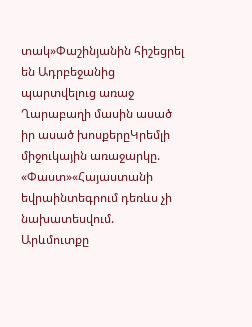տակ»Փաշինյանին հիշեցրել են Ադրբեջանից պարտվելուց առաջ Ղարաբաղի մասին ասած իր ասած խոսքերըԿրեմլի միջուկային առաջարկը. «Փաստ»«Հայաստանի եվրաինտեգրում դեռևս չի նախատեսվում. Արևմուտքը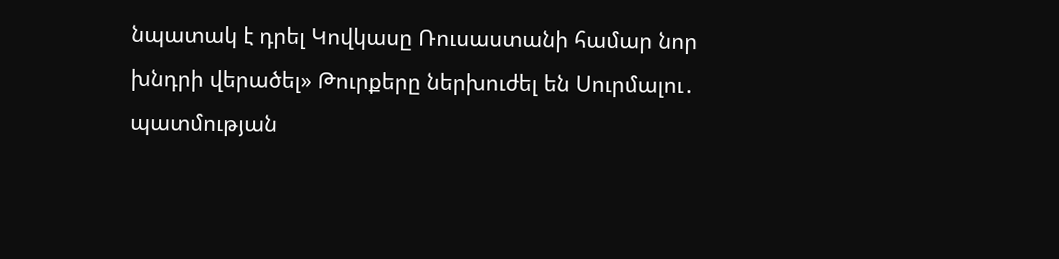նպատակ է դրել Կովկասը Ռուսաստանի համար նոր խնդրի վերածել» Թուրքերը ներխուժել են Սուրմալու․ պատմության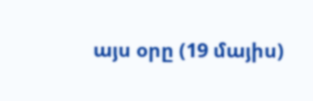այս օրը (19 մայիս)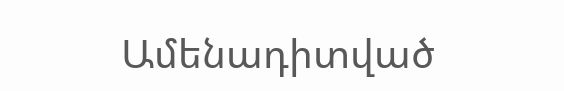Ամենադիտված